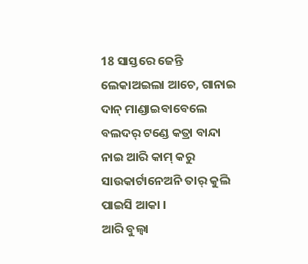18 ସାସ୍ତରେ ଜେନ୍ତି ଲେକାଅଇଲା ଆଚେ, ଗାନାଇ ଦାନ୍ ମାଣ୍ଡାଇବାବେଲେ ବଲଦର୍ ଟଣ୍ଡେ କତ୍ରା ବାନ୍ଦା ନାଇ ଆରି କାମ୍ କରୁ ସାଉକାର୍ଟାନେଅନି ତାର୍ କୁଲି ପାଇସି ଆକା ।
ଆରି ବୁଲ୍ବା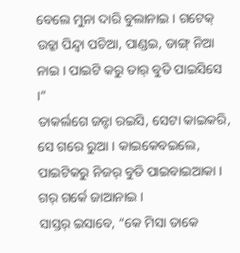ବେଲେ ମୁନା ଦାରି ବୁଲାନାଇ । ଗଟେକ୍ ଉଚ୍କା ପିନ୍ଦ୍ବା ପଚିଆ, ପାଣ୍ଡଇ, ଡାଙ୍ଗ୍ ନିଆ ନାଇ । ପାଇଟି କରୁ ତାର୍ ବୁତି ପାଇସିସେ ।”
ତାକର୍ଲଗେ ଜନ୍ଟା ରଇସି, ସେଟା କାଇକରି, ସେ ଗରେ ରୁଆ । କାଇକେବଇଲେ, ପାଇଟିକରୁ ନିଜର୍ ବୁତି ପାଇବାଇଆକା । ଗର୍ ଗର୍କେ ଜାଆନାଇ ।
ସାସ୍ତର୍ ଇସାବେ, “କେ ମିସା ତାକେ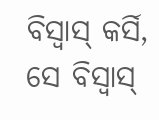ବିସ୍ବାସ୍ କର୍ସି, ସେ ବିସ୍ବାସ୍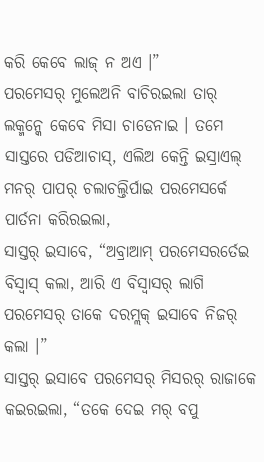କରି କେବେ ଲାଜ୍ ନ ଅଏ ।”
ପରମେସର୍ ମୁଲେଅନି ବାଚିରଇଲା ତାର୍ ଲକ୍ମନ୍କେ କେବେ ମିସା ଚାଡେନାଇ । ତମେ ସାସ୍ତରେ ପଡିଆଚାସ୍, ଏଲିଅ କେନ୍ତି ଇସ୍ରାଏଲ୍ ମନର୍ ପାପର୍ ଚଲାଚଲ୍ତିର୍ପାଇ ପରମେସର୍କେ ପାର୍ତନା କରିରଇଲା,
ସାସ୍ତର୍ ଇସାବେ, “ଅବ୍ରାଆମ୍ ପରମେସରର୍ତେଇ ବିସ୍ବାସ୍ କଲା, ଆରି ଏ ବିସ୍ବାସର୍ ଲାଗି ପରମେସର୍ ତାକେ ଦରମ୍ଲକ୍ ଇସାବେ ନିଜର୍ କଲା ।”
ସାସ୍ତର୍ ଇସାବେ ପରମେସର୍ ମିସରର୍ ରାଜାକେ କଇରଇଲା, “ତକେ ଦେଇ ମର୍ ବପୁ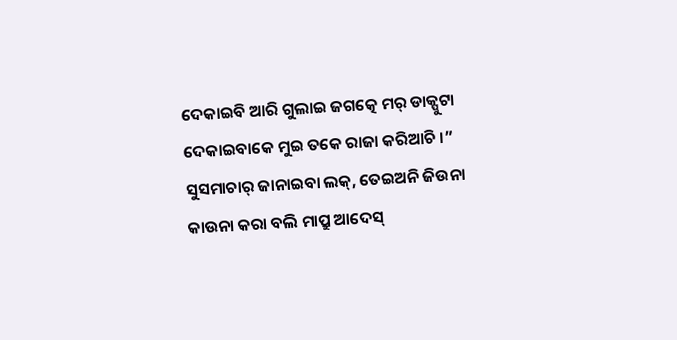ଦେକାଇବି ଆରି ଗୁଲାଇ ଜଗତ୍କେ ମର୍ ଡାକ୍ପୁଟା ଦେକାଇବାକେ ମୁଇ ତକେ ରାଜା କରିଆଚି ।”
ସୁସମାଚାର୍ ଜାନାଇବା ଲକ୍, ତେଇଅନି ଜିଉନା କାଉନା କରା ବଲି ମାପ୍ରୁ ଆଦେସ୍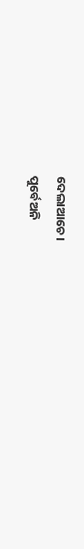ଦେଲାଆଚେ ।
ପୁର୍ବେଅନି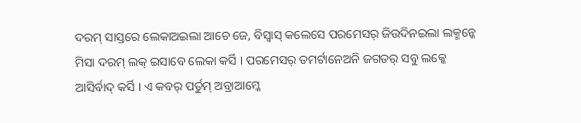ଦରମ୍ ସାସ୍ତରେ ଲେକାଅଇଲା ଆଚେ ଜେ, ବିସ୍ବାସ୍ କଲେସେ ପରମେସର୍ ଜିଉଦିନଇଲା ଲକ୍ମନ୍କେ ମିସା ଦରମ୍ ଲକ୍ ଇସାବେ ଲେକା କର୍ସି । ପରମେସର୍ ତମର୍ଟାନେଅନି ଜଗତର୍ ସବୁ ଲକ୍କେ ଆସିର୍ବାଦ୍ କର୍ସି । ଏ କବର୍ ପର୍ତୁମ୍ ଅବ୍ରାଆମ୍କେ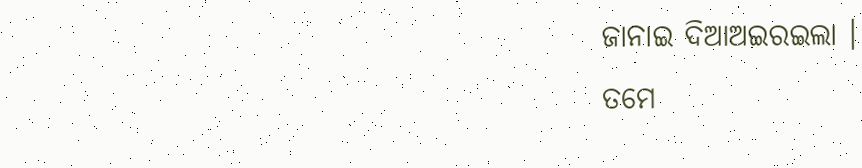ଜାନାଇ ଦିଆଅଇରଇଲା ।
ତମେ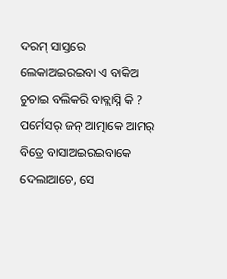ଦରମ୍ ସାସ୍ତରେ ଲେକାଅଇରଇବା ଏ ବାକିଅ ଚୁଚାଇ ବଲିକରି ବାବ୍ଲାସ୍ନି କି ? ପର୍ମେସର୍ ଜନ୍ ଆତ୍ମାକେ ଆମର୍ ବିତ୍ରେ ବାସାଅଇରଇବାକେ ଦେଲାଆଚେ, ସେ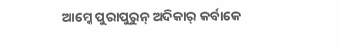ଆମ୍କେ ପୁରାପୁରୁନ୍ ଅଦିକାର୍ କର୍ବାକେ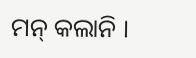ମନ୍ କଲାନି ।